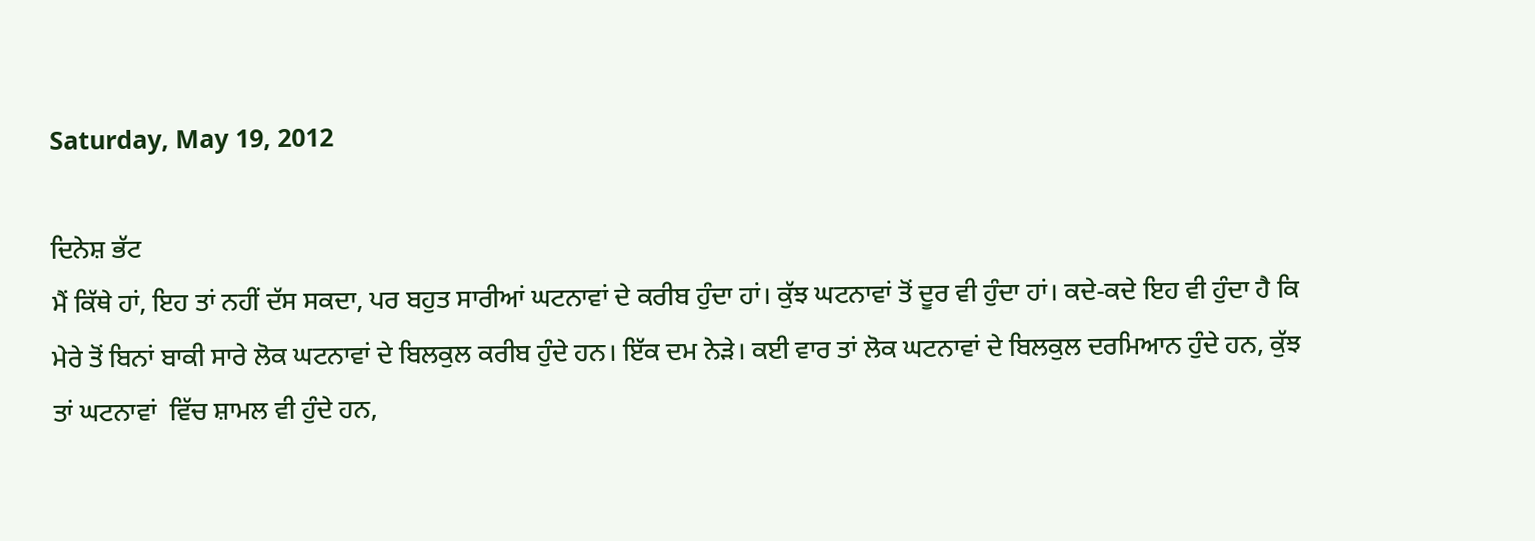Saturday, May 19, 2012

ਦਿਨੇਸ਼ ਭੱਟ
ਮੈਂ ਕਿੱਥੇ ਹਾਂ, ਇਹ ਤਾਂ ਨਹੀਂ ਦੱਸ ਸਕਦਾ, ਪਰ ਬਹੁਤ ਸਾਰੀਆਂ ਘਟਨਾਵਾਂ ਦੇ ਕਰੀਬ ਹੁੰਦਾ ਹਾਂ। ਕੁੱਝ ਘਟਨਾਵਾਂ ਤੋਂ ਦੂਰ ਵੀ ਹੁੰਦਾ ਹਾਂ। ਕਦੇ-ਕਦੇ ਇਹ ਵੀ ਹੁੰਦਾ ਹੈ ਕਿ ਮੇਰੇ ਤੋਂ ਬਿਨਾਂ ਬਾਕੀ ਸਾਰੇ ਲੋਕ ਘਟਨਾਵਾਂ ਦੇ ਬਿਲਕੁਲ ਕਰੀਬ ਹੁੰਦੇ ਹਨ। ਇੱਕ ਦਮ ਨੇੜੇ। ਕਈ ਵਾਰ ਤਾਂ ਲੋਕ ਘਟਨਾਵਾਂ ਦੇ ਬਿਲਕੁਲ ਦਰਮਿਆਨ ਹੁੰਦੇ ਹਨ, ਕੁੱਝ ਤਾਂ ਘਟਨਾਵਾਂ  ਵਿੱਚ ਸ਼ਾਮਲ ਵੀ ਹੁੰਦੇ ਹਨ,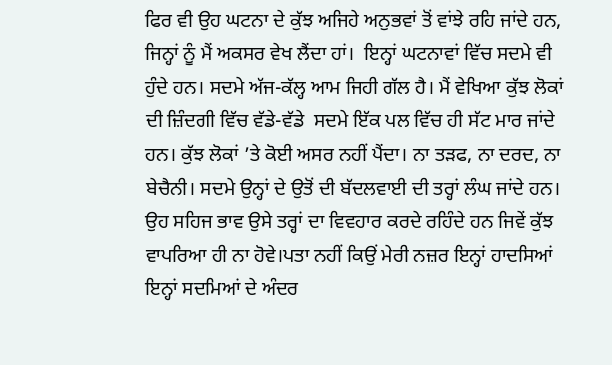ਫਿਰ ਵੀ ਉਹ ਘਟਨਾ ਦੇ ਕੁੱਝ ਅਜਿਹੇ ਅਨੁਭਵਾਂ ਤੋਂ ਵਾਂਝੇ ਰਹਿ ਜਾਂਦੇ ਹਨ, ਜਿਨ੍ਹਾਂ ਨੂੰ ਮੈਂ ਅਕਸਰ ਵੇਖ ਲੈਂਦਾ ਹਾਂ।  ਇਨ੍ਹਾਂ ਘਟਨਾਵਾਂ ਵਿੱਚ ਸਦਮੇ ਵੀ ਹੁੰਦੇ ਹਨ। ਸਦਮੇ ਅੱਜ-ਕੱਲ੍ਹ ਆਮ ਜਿਹੀ ਗੱਲ ਹੈ। ਮੈਂ ਵੇਖਿਆ ਕੁੱਝ ਲੋਕਾਂ ਦੀ ਜ਼ਿੰਦਗੀ ਵਿੱਚ ਵੱਡੇ-ਵੱਡੇ  ਸਦਮੇ ਇੱਕ ਪਲ ਵਿੱਚ ਹੀ ਸੱਟ ਮਾਰ ਜਾਂਦੇ ਹਨ। ਕੁੱਝ ਲੋਕਾਂ ’ਤੇ ਕੋਈ ਅਸਰ ਨਹੀਂ ਪੈਂਦਾ। ਨਾ ਤੜਫ, ਨਾ ਦਰਦ, ਨਾ ਬੇਚੈਨੀ। ਸਦਮੇ ਉਨ੍ਹਾਂ ਦੇ ਉਤੋਂ ਦੀ ਬੱਦਲਵਾਈ ਦੀ ਤਰ੍ਹਾਂ ਲੰਘ ਜਾਂਦੇ ਹਨ। ਉਹ ਸਹਿਜ ਭਾਵ ਉਸੇ ਤਰ੍ਹਾਂ ਦਾ ਵਿਵਹਾਰ ਕਰਦੇ ਰਹਿੰਦੇ ਹਨ ਜਿਵੇਂ ਕੁੱਝ ਵਾਪਰਿਆ ਹੀ ਨਾ ਹੋਵੇ।ਪਤਾ ਨਹੀਂ ਕਿਉਂ ਮੇਰੀ ਨਜ਼ਰ ਇਨ੍ਹਾਂ ਹਾਦਸਿਆਂ ਇਨ੍ਹਾਂ ਸਦਮਿਆਂ ਦੇ ਅੰਦਰ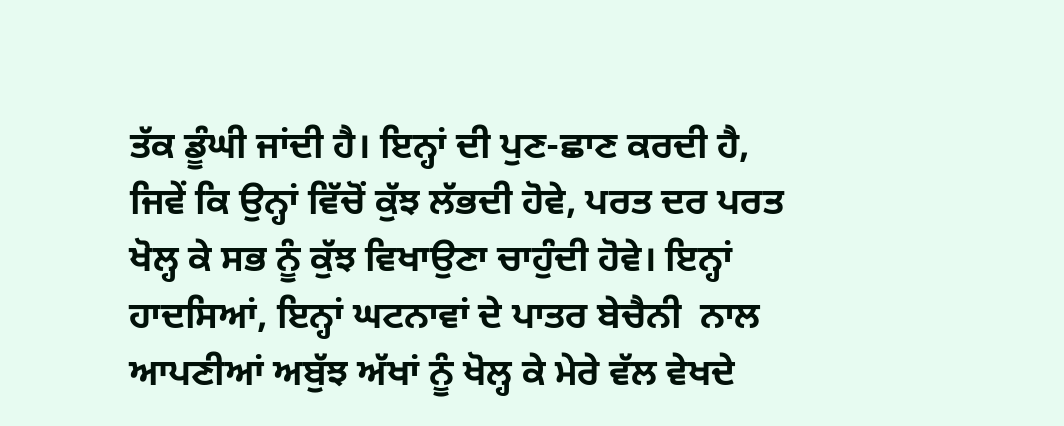ਤੱਕ ਡੂੰਘੀ ਜਾਂਦੀ ਹੈ। ਇਨ੍ਹਾਂ ਦੀ ਪੁਣ-ਛਾਣ ਕਰਦੀ ਹੈ, ਜਿਵੇਂ ਕਿ ਉਨ੍ਹਾਂ ਵਿੱਚੋਂ ਕੁੱਝ ਲੱਭਦੀ ਹੋਵੇ, ਪਰਤ ਦਰ ਪਰਤ ਖੋਲ੍ਹ ਕੇ ਸਭ ਨੂੰ ਕੁੱਝ ਵਿਖਾਉਣਾ ਚਾਹੁੰਦੀ ਹੋਵੇ। ਇਨ੍ਹਾਂ ਹਾਦਸਿਆਂ, ਇਨ੍ਹਾਂ ਘਟਨਾਵਾਂ ਦੇ ਪਾਤਰ ਬੇਚੈਨੀ  ਨਾਲ ਆਪਣੀਆਂ ਅਬੁੱਝ ਅੱਖਾਂ ਨੂੰ ਖੋਲ੍ਹ ਕੇ ਮੇਰੇ ਵੱਲ ਵੇਖਦੇ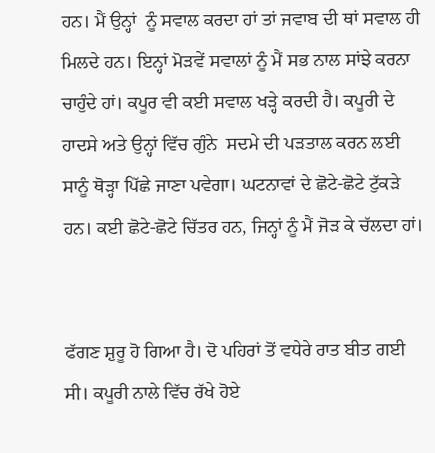ਹਨ। ਮੈਂ ਉਨ੍ਹਾਂ  ਨੂੰ ਸਵਾਲ ਕਰਦਾ ਹਾਂ ਤਾਂ ਜਵਾਬ ਦੀ ਥਾਂ ਸਵਾਲ ਹੀ ਮਿਲਦੇ ਹਨ। ਇਨ੍ਹਾਂ ਮੋੜਵੇਂ ਸਵਾਲਾਂ ਨੂੰ ਮੈਂ ਸਭ ਨਾਲ ਸਾਂਝੇ ਕਰਨਾ ਚਾਹੁੰਦੇ ਹਾਂ। ਕਪੂਰ ਵੀ ਕਈ ਸਵਾਲ ਖੜ੍ਹੇ ਕਰਦੀ ਹੈ। ਕਪੂਰੀ ਦੇ ਹਾਦਸੇ ਅਤੇ ਉਨ੍ਹਾਂ ਵਿੱਚ ਗੁੰਨੇ  ਸਦਮੇ ਦੀ ਪੜਤਾਲ ਕਰਨ ਲਈ ਸਾਨੂੰ ਥੋੜ੍ਹਾ ਪਿੱਛੇ ਜਾਣਾ ਪਵੇਗਾ। ਘਟਨਾਵਾਂ ਦੇ ਛੋਟੇ-ਛੋਟੇ ਟੁੱਕੜੇ ਹਨ। ਕਈ ਛੋਟੇ-ਛੋਟੇ ਚਿੱਤਰ ਹਨ, ਜਿਨ੍ਹਾਂ ਨੂੰ ਮੈਂ ਜੋੜ ਕੇ ਚੱਲਦਾ ਹਾਂ।


ਫੱਗਣ ਸ਼ੁਰੂ ਹੋ ਗਿਆ ਹੈ। ਦੋ ਪਹਿਰਾਂ ਤੋਂ ਵਧੇਰੇ ਰਾਤ ਬੀਤ ਗਈ ਸੀ। ਕਪੂਰੀ ਨਾਲੇ ਵਿੱਚ ਰੱਖੇ ਹੋਏ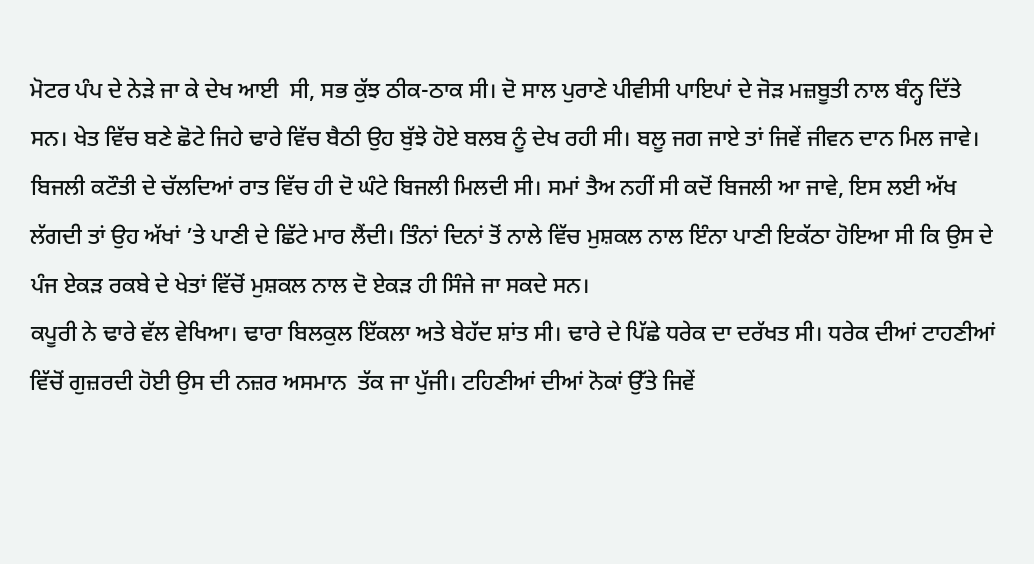ਮੋਟਰ ਪੰਪ ਦੇ ਨੇੜੇ ਜਾ ਕੇ ਦੇਖ ਆਈ  ਸੀ, ਸਭ ਕੁੱਝ ਠੀਕ-ਠਾਕ ਸੀ। ਦੋ ਸਾਲ ਪੁਰਾਣੇ ਪੀਵੀਸੀ ਪਾਇਪਾਂ ਦੇ ਜੋੜ ਮਜ਼ਬੂਤੀ ਨਾਲ ਬੰਨ੍ਹ ਦਿੱਤੇ ਸਨ। ਖੇਤ ਵਿੱਚ ਬਣੇ ਛੋਟੇ ਜਿਹੇ ਢਾਰੇ ਵਿੱਚ ਬੈਠੀ ਉਹ ਬੁੱਝੇ ਹੋਏ ਬਲਬ ਨੂੰ ਦੇਖ ਰਹੀ ਸੀ। ਬਲੂ ਜਗ ਜਾਏ ਤਾਂ ਜਿਵੇਂ ਜੀਵਨ ਦਾਨ ਮਿਲ ਜਾਵੇ। ਬਿਜਲੀ ਕਟੌਤੀ ਦੇ ਚੱਲਦਿਆਂ ਰਾਤ ਵਿੱਚ ਹੀ ਦੋ ਘੰਟੇ ਬਿਜਲੀ ਮਿਲਦੀ ਸੀ। ਸਮਾਂ ਤੈਅ ਨਹੀਂ ਸੀ ਕਦੋਂ ਬਿਜਲੀ ਆ ਜਾਵੇ, ਇਸ ਲਈ ਅੱਖ ਲੱਗਦੀ ਤਾਂ ਉਹ ਅੱਖਾਂ ’ਤੇ ਪਾਣੀ ਦੇ ਛਿੱਟੇ ਮਾਰ ਲੈਂਦੀ। ਤਿੰਨਾਂ ਦਿਨਾਂ ਤੋਂ ਨਾਲੇ ਵਿੱਚ ਮੁਸ਼ਕਲ ਨਾਲ ਇੰਨਾ ਪਾਣੀ ਇਕੱਠਾ ਹੋਇਆ ਸੀ ਕਿ ਉਸ ਦੇ ਪੰਜ ਏਕੜ ਰਕਬੇ ਦੇ ਖੇਤਾਂ ਵਿੱਚੋਂ ਮੁਸ਼ਕਲ ਨਾਲ ਦੋ ਏਕੜ ਹੀ ਸਿੰਜੇ ਜਾ ਸਕਦੇ ਸਨ।
ਕਪੂਰੀ ਨੇ ਢਾਰੇ ਵੱਲ ਵੇਖਿਆ। ਢਾਰਾ ਬਿਲਕੁਲ ਇੱਕਲਾ ਅਤੇ ਬੇਹੱਦ ਸ਼ਾਂਤ ਸੀ। ਢਾਰੇ ਦੇ ਪਿੱਛੇ ਧਰੇਕ ਦਾ ਦਰੱਖਤ ਸੀ। ਧਰੇਕ ਦੀਆਂ ਟਾਹਣੀਆਂ ਵਿੱਚੋਂ ਗੁਜ਼ਰਦੀ ਹੋਈ ਉਸ ਦੀ ਨਜ਼ਰ ਅਸਮਾਨ  ਤੱਕ ਜਾ ਪੁੱਜੀ। ਟਹਿਣੀਆਂ ਦੀਆਂ ਨੋਕਾਂ ਉੱਤੇ ਜਿਵੇਂ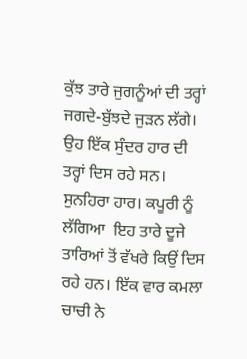ਕੁੱਝ ਤਾਰੇ ਜੁਗਨੂੰਆਂ ਦੀ ਤਰ੍ਹਾਂ ਜਗਦੇ-ਬੁੱਝਦੇ ਜੁੜਨ ਲੱਗੇ। ਉਹ ਇੱਕ ਸੁੰਦਰ ਹਾਰ ਦੀ ਤਰ੍ਹਾਂ ਦਿਸ ਰਹੇ ਸਨ। ਸੁਨਹਿਰਾ ਹਾਰ। ਕਪੂਰੀ ਨੂੰ ਲੱਗਿਆ  ਇਹ ਤਾਰੇ ਦੂਜੇ ਤਾਰਿਆਂ ਤੋਂ ਵੱਖਰੇ ਕਿਉਂ ਦਿਸ ਰਹੇ ਹਨ। ਇੱਕ ਵਾਰ ਕਮਲਾ ਚਾਚੀ ਨੇ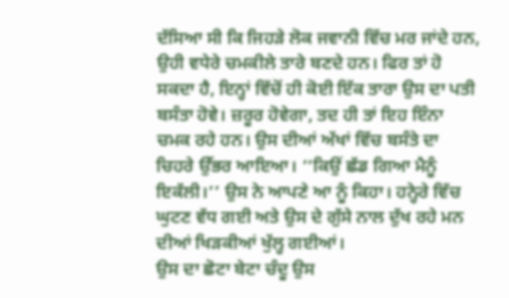ਦੱਸਿਆ ਸੀ ਕਿ ਜਿਹੜੇ ਲੋਕ ਜਵਾਨੀ ਵਿੱਚ ਮਰ ਜਾਂਦੇ ਹਨ, ਉਹੀ ਵਧੇਰੇ ਚਮਕੀਲੇ ਤਾਰੇ ਬਣਦੇ ਹਨ। ਫਿਰ ਤਾਂ ਹੋ ਸਕਦਾ ਹੈ, ਇਨ੍ਹਾਂ ਵਿੱਚੋਂ ਹੀ ਕੋਈ ਇੱਕ ਤਾਰਾ ਉਸ ਦਾ ਪਤੀ ਬਸੰਤਾ ਹੋਵੇ। ਜ਼ਰੂਰ ਹੋਵੇਗਾ, ਤਦ ਹੀ ਤਾਂ ਇਹ ਇੰਨਾ ਚਮਕ ਰਹੇ ਹਨ। ਉਸ ਦੀਆਂ ਅੱਖਾਂ ਵਿੱਚ ਬਸੰਤੇ ਦਾ ਚਿਹਰੇ ਉੱਭਰ ਆਇਆ। ‘‘ਕਿਉਂ ਛੱਡ ਗਿਆ ਮੈਨੂੰ ਇਕੱਲੀ।’’ ਉਸ ਨੇ ਆਪਣੇ ਆ ਨੂੰ ਕਿਹਾ। ਹਨ੍ਹੇਰੇ ਵਿੱਚ ਘੁਟਣ ਵੱਧ ਗਈ ਅਤੇ ਉਸ ਦੇ ਗੁੱਸੇ ਨਾਲ ਦੁੱਖ ਰਹੇ ਮਨ ਦੀਆਂ ਖਿੜਕੀਆਂ ਖੁੱਲ੍ਹ ਗਈਆਂ।
ਉਸ ਦਾ ਛੋਟਾ ਬੇਟਾ ਚੰਦੂ ਉਸ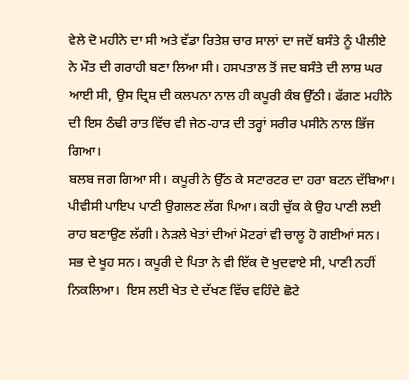ਵੇਲੇ ਦੋ ਮਹੀਨੇ ਦਾ ਸੀ ਅਤੇ ਵੱਡਾ ਰਿਤੇਸ਼ ਚਾਰ ਸਾਲਾਂ ਦਾ ਜਦੋਂ ਬਸੰਤੇ ਨੂੰ ਪੀਲੀਏ ਨੇ ਮੌਤ ਦੀ ਗਰਾਹੀ ਬਣਾ ਲਿਆ ਸੀ। ਹਸਪਤਾਲ ਤੋਂ ਜਦ ਬਸੰਤੇ ਦੀ ਲਾਸ਼ ਘਰ ਆਈ ਸੀ, ਉਸ ਦ੍ਰਿਸ਼ ਦੀ ਕਲਪਨਾ ਨਾਲ ਹੀ ਕਪੂਰੀ ਕੰਬ ਉੱਠੀ। ਫੱਗਣ ਮਹੀਨੇ ਦੀ ਇਸ ਠੰਢੀ ਰਾਤ ਵਿੱਚ ਵੀ ਜੇਠ-ਹਾੜ ਦੀ ਤਰ੍ਹਾਂ ਸਰੀਰ ਪਸੀਨੇ ਨਾਲ ਭਿੱਜ ਗਿਆ।
ਬਲਬ ਜਗ ਗਿਆ ਸੀ। ਕਪੂਰੀ ਨੇ ਉੱਠ ਕੇ ਸਟਾਰਟਰ ਦਾ ਹਰਾ ਬਟਨ ਦੱਬਿਆ। ਪੀਵੀਸੀ ਪਾਇਪ ਪਾਣੀ ਉਗਲਣ ਲੱਗ ਪਿਆ। ਕਹੀ ਚੁੱਕ ਕੇ ਉਹ ਪਾਣੀ ਲਈ ਰਾਹ ਬਣਾਉਣ ਲੱਗੀ। ਨੇੜਲੇ ਖੇਤਾਂ ਦੀਆਂ ਮੋਟਰਾਂ ਵੀ ਚਾਲੂ ਹੋ ਗਈਆਂ ਸਨ। ਸਭ ਦੇ ਖੂਹ ਸਨ। ਕਪੂਰੀ ਦੇ ਪਿਤਾ ਨੇ ਵੀ ਇੱਕ ਦੋ ਖੁਦਵਾਏ ਸੀ, ਪਾਣੀ ਨਹੀਂ ਨਿਕਲਿਆ।  ਇਸ ਲਈ ਖੇਤ ਦੇ ਦੱਖਣ ਵਿੱਚ ਵਹਿੰਦੇ ਛੋਟੇ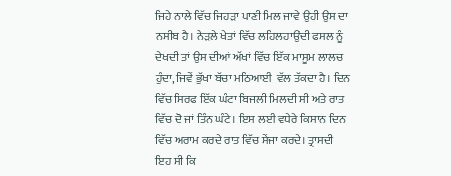ਜਿਹੇ ਨਾਲੇ ਵਿੱਚ ਜਿਹੜਾ ਪਾਣੀ ਮਿਲ ਜਾਵੇ ਉਹੀ ਉਸ ਦਾ ਨਸੀਬ ਹੈ। ਨੇੜਲੇ ਖੇਤਾਂ ਵਿੱਚ ਲਹਿਲਹਾਉਂਦੀ ਫਸਲ ਨੂੰ ਦੇਖਦੀ ਤਾਂ ਉਸ ਦੀਆਂ ਅੱਖਾਂ ਵਿੱਚ ਇੱਕ ਮਾਸੂਮ ਲਾਲਚ ਹੁੰਦਾ, ਜਿਵੇਂ ਭੁੱਖਾ ਬੱਚਾ ਮਠਿਆਈ  ਵੱਲ ਤੱਕਦਾ ਹੈ। ਦਿਨ ਵਿੱਚ ਸਿਰਫ ਇੱਕ ਘੰਟਾ ਬਿਜਲੀ ਮਿਲਦੀ ਸੀ ਅਤੇ ਰਾਤ ਵਿੱਚ ਦੋ ਜਾਂ ਤਿੰਨ ਘੰਟੇ। ਇਸ ਲਈ ਵਧੇਰੇ ਕਿਸਾਨ ਦਿਨ ਵਿੱਚ ਅਰਾਮ ਕਰਦੇ ਰਾਤ ਵਿੱਚ ਸੇਂਜਾ ਕਰਦੇ। ਤ੍ਰਾਸਦੀ ਇਹ ਸੀ ਕਿ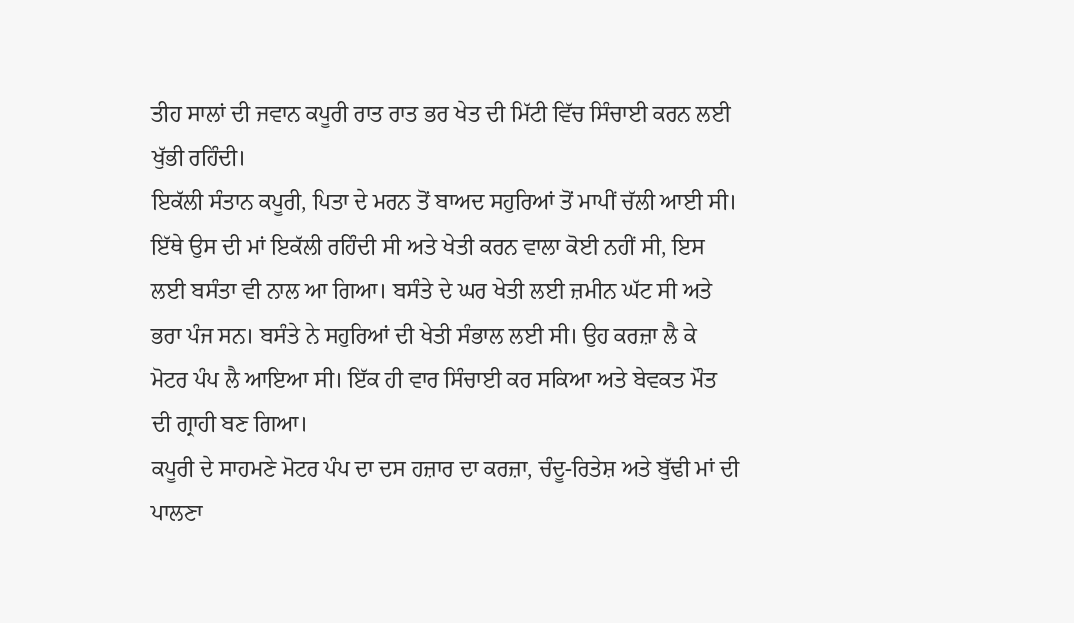ਤੀਹ ਸਾਲਾਂ ਦੀ ਜਵਾਨ ਕਪੂਰੀ ਰਾਤ ਰਾਤ ਭਰ ਖੇਤ ਦੀ ਮਿੱਟੀ ਵਿੱਚ ਸਿੰਚਾਈ ਕਰਨ ਲਈ ਖੁੱਭੀ ਰਹਿੰਦੀ।
ਇਕੱਲੀ ਸੰਤਾਨ ਕਪੂਰੀ, ਪਿਤਾ ਦੇ ਮਰਨ ਤੋਂ ਬਾਅਦ ਸਹੁਰਿਆਂ ਤੋਂ ਮਾਪੀਂ ਚੱਲੀ ਆਈ ਸੀ।  ਇੱਥੇ ਉਸ ਦੀ ਮਾਂ ਇਕੱਲੀ ਰਹਿੰਦੀ ਸੀ ਅਤੇ ਖੇਤੀ ਕਰਨ ਵਾਲਾ ਕੋਈ ਨਹੀਂ ਸੀ, ਇਸ ਲਈ ਬਸੰਤਾ ਵੀ ਨਾਲ ਆ ਗਿਆ। ਬਸੰਤੇ ਦੇ ਘਰ ਖੇਤੀ ਲਈ ਜ਼ਮੀਨ ਘੱਟ ਸੀ ਅਤੇ ਭਰਾ ਪੰਜ ਸਨ। ਬਸੰਤੇ ਨੇ ਸਹੁਰਿਆਂ ਦੀ ਖੇਤੀ ਸੰਭਾਲ ਲਈ ਸੀ। ਉਹ ਕਰਜ਼ਾ ਲੈ ਕੇ ਮੋਟਰ ਪੰਪ ਲੈ ਆਇਆ ਸੀ। ਇੱਕ ਹੀ ਵਾਰ ਸਿੰਚਾਈ ਕਰ ਸਕਿਆ ਅਤੇ ਬੇਵਕਤ ਮੌਤ ਦੀ ਗ੍ਰਾਹੀ ਬਣ ਗਿਆ।
ਕਪੂਰੀ ਦੇ ਸਾਹਮਣੇ ਮੋਟਰ ਪੰਪ ਦਾ ਦਸ ਹਜ਼ਾਰ ਦਾ ਕਰਜ਼ਾ, ਚੰਦੂ-ਰਿਤੇਸ਼ ਅਤੇ ਬੁੱਢੀ ਮਾਂ ਦੀ ਪਾਲਣਾ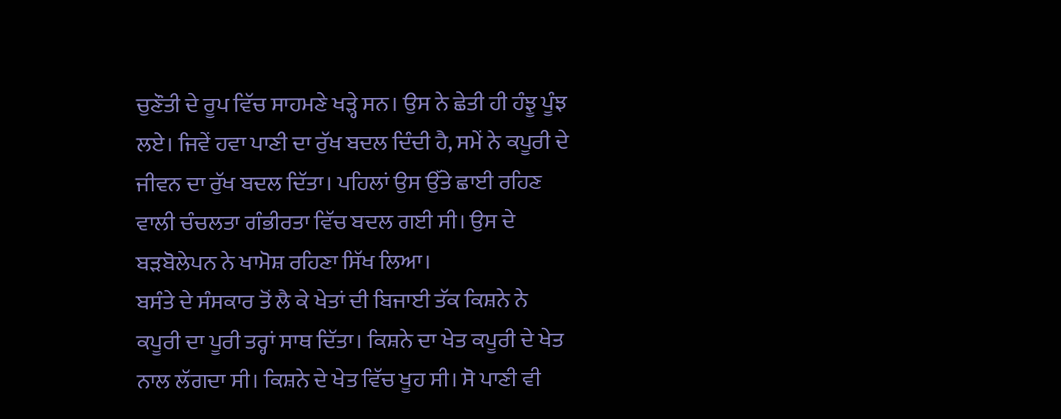ਚੁਣੌਤੀ ਦੇ ਰੂਪ ਵਿੱਚ ਸਾਹਮਣੇ ਖੜ੍ਹੇ ਸਨ। ਉਸ ਨੇ ਛੇਤੀ ਹੀ ਹੰਝੂ ਪੂੰਝ ਲਏ। ਜਿਵੇਂ ਹਵਾ ਪਾਣੀ ਦਾ ਰੁੱਖ ਬਦਲ ਦਿੰਦੀ ਹੈ, ਸਮੇਂ ਨੇ ਕਪੂਰੀ ਦੇ ਜੀਵਨ ਦਾ ਰੁੱਖ ਬਦਲ ਦਿੱਤਾ। ਪਹਿਲਾਂ ਉਸ ਉੱਤੇ ਛਾਈ ਰਹਿਣ ਵਾਲੀ ਚੰਚਲਤਾ ਗੰਭੀਰਤਾ ਵਿੱਚ ਬਦਲ ਗਈ ਸੀ। ਉਸ ਦੇ ਬੜਬੋਲੇਪਨ ਨੇ ਖਾਮੋਸ਼ ਰਹਿਣਾ ਸਿੱਖ ਲਿਆ।
ਬਸੰਤੇ ਦੇ ਸੰਸਕਾਰ ਤੋਂ ਲੈ ਕੇ ਖੇਤਾਂ ਦੀ ਬਿਜਾਈ ਤੱਕ ਕਿਸ਼ਨੇ ਨੇ ਕਪੂਰੀ ਦਾ ਪੂਰੀ ਤਰ੍ਹਾਂ ਸਾਥ ਦਿੱਤਾ। ਕਿਸ਼ਨੇ ਦਾ ਖੇਤ ਕਪੂਰੀ ਦੇ ਖੇਤ ਨਾਲ ਲੱਗਦਾ ਸੀ। ਕਿਸ਼ਨੇ ਦੇ ਖੇਤ ਵਿੱਚ ਖੂਹ ਸੀ। ਸੋ ਪਾਣੀ ਵੀ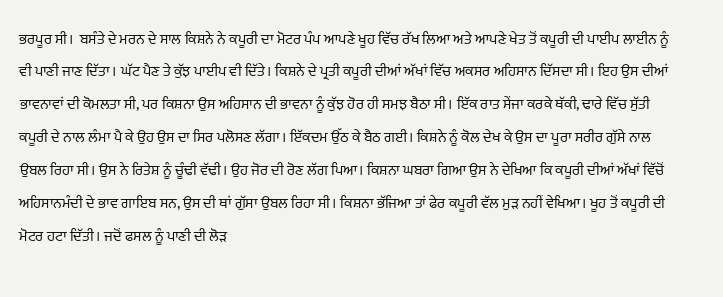ਭਰਪੂਰ ਸੀ।  ਬਸੰਤੇ ਦੇ ਮਰਨ ਦੇ ਸਾਲ ਕਿਸ਼ਨੇ ਨੇ ਕਪੂਰੀ ਦਾ ਮੋਟਰ ਪੰਪ ਆਪਣੇ ਖੂਹ ਵਿੱਚ ਰੱਖ ਲਿਆ ਅਤੇ ਆਪਣੇ ਖੇਤ ਤੋਂ ਕਪੂਰੀ ਦੀ ਪਾਈਪ ਲਾਈਨ ਨੂੰ ਵੀ ਪਾਣੀ ਜਾਣ ਦਿੱਤਾ। ਘੱਟ ਪੈਣ ਤੇ ਕੁੱਝ ਪਾਈਪ ਵੀ ਦਿੱਤੇ। ਕਿਸ਼ਨੇ ਦੇ ਪ੍ਰਤੀ ਕਪੂਰੀ ਦੀਆਂ ਅੱਖਾਂ ਵਿੱਚ ਅਕਸਰ ਅਹਿਸਾਨ ਦਿੱਸਦਾ ਸੀ। ਇਹ ਉਸ ਦੀਆਂ ਭਾਵਨਾਵਾਂ ਦੀ ਕੋਮਲਤਾ ਸੀ, ਪਰ ਕਿਸ਼ਨਾ ਉਸ ਅਹਿਸਾਨ ਦੀ ਭਾਵਨਾ ਨੂੰ ਕੁੱਝ ਹੋਰ ਹੀ ਸਮਝ ਬੈਠਾ ਸੀ। ਇੱਕ ਰਾਤ ਸੇਂਜਾ ਕਰਕੇ ਥੱਕੀ, ਢਾਰੇ ਵਿੱਚ ਸੁੱਤੀ  ਕਪੂਰੀ ਦੇ ਨਾਲ ਲੰਮਾ ਪੈ ਕੇ ਉਹ ਉਸ ਦਾ ਸਿਰ ਪਲੋਸਣ ਲੱਗਾ। ਇੱਕਦਮ ਉੱਠ ਕੇ ਬੈਠ ਗਈ। ਕਿਸ਼ਨੇ ਨੂੰ ਕੋਲ ਦੇਖ ਕੇ ਉਸ ਦਾ ਪੂਰਾ ਸਰੀਰ ਗੁੱਸੇ ਨਾਲ ਉਬਲ ਰਿਹਾ ਸੀ। ਉਸ ਨੇ ਰਿਤੇਸ਼ ਨੂੰ ਚੂੰਢੀ ਵੱਢੀ। ਉਹ ਜੋਰ ਦੀ ਰੋਣ ਲੱਗ ਪਿਆ। ਕਿਸ਼ਨਾ ਘਬਰਾ ਗਿਆ ਉਸ ਨੇ ਦੇਖਿਆ ਕਿ ਕਪੂਰੀ ਦੀਆਂ ਅੱਖਾਂ ਵਿੱਚੋਂ ਅਹਿਸਾਨਮੰਦੀ ਦੇ ਭਾਵ ਗਾਇਬ ਸਨ, ਉਸ ਦੀ ਥਾਂ ਗੁੱਸਾ ਉਬਲ ਰਿਹਾ ਸੀ। ਕਿਸ਼ਨਾ ਭੱਜਿਆ ਤਾਂ ਫੇਰ ਕਪੂਰੀ ਵੱਲ ਮੁੜ ਨਹੀਂ ਵੇਖਿਆ। ਖੂਹ ਤੋਂ ਕਪੂਰੀ ਦੀ ਮੋਟਰ ਹਟਾ ਦਿੱਤੀ। ਜਦੋਂ ਫਸਲ ਨੂੰ ਪਾਣੀ ਦੀ ਲੋੜ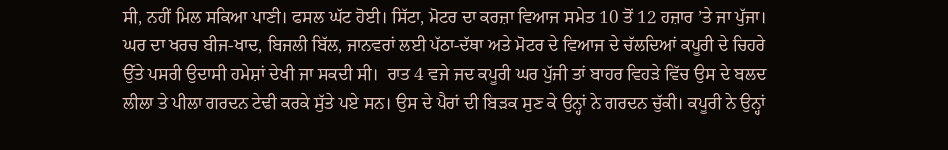ਸੀ, ਨਹੀਂ ਮਿਲ ਸਕਿਆ ਪਾਣੀ। ਫਸਲ ਘੱਟ ਹੋਈ। ਸਿੱਟਾ, ਮੋਟਰ ਦਾ ਕਰਜ਼ਾ ਵਿਆਜ ਸਮੇਤ 10 ਤੋਂ 12 ਹਜ਼ਾਰ ’ਤੇ ਜਾ ਪੁੱਜਾ। ਘਰ ਦਾ ਖਰਚ ਬੀਜ-ਖਾਦ, ਬਿਜਲੀ ਬਿੱਲ, ਜਾਨਵਰਾਂ ਲਈ ਪੱਠਾ-ਦੱਥਾ ਅਤੇ ਮੋਟਰ ਦੇ ਵਿਆਜ ਦੇ ਚੱਲਦਿਆਂ ਕਪੂਰੀ ਦੇ ਚਿਹਰੇ ਉੱਤੇ ਪਸਰੀ ਉਦਾਸੀ ਹਮੇਸ਼ਾਂ ਦੇਖੀ ਜਾ ਸਕਦੀ ਸੀ।  ਰਾਤ 4 ਵਜੇ ਜਦ ਕਪੂਰੀ ਘਰ ਪੁੱਜੀ ਤਾਂ ਬਾਹਰ ਵਿਹੜੇ ਵਿੱਚ ਉਸ ਦੇ ਬਲਦ ਲੀਲਾ ਤੇ ਪੀਲਾ ਗਰਦਨ ਟੇਢੀ ਕਰਕੇ ਸੁੱਤੇ ਪਏ ਸਨ। ਉਸ ਦੇ ਪੈਰਾਂ ਦੀ ਬਿੜਕ ਸੁਣ ਕੇ ਉਨ੍ਹਾਂ ਨੇ ਗਰਦਨ ਚੁੱਕੀ। ਕਪੂਰੀ ਨੇ ਉਨ੍ਹਾਂ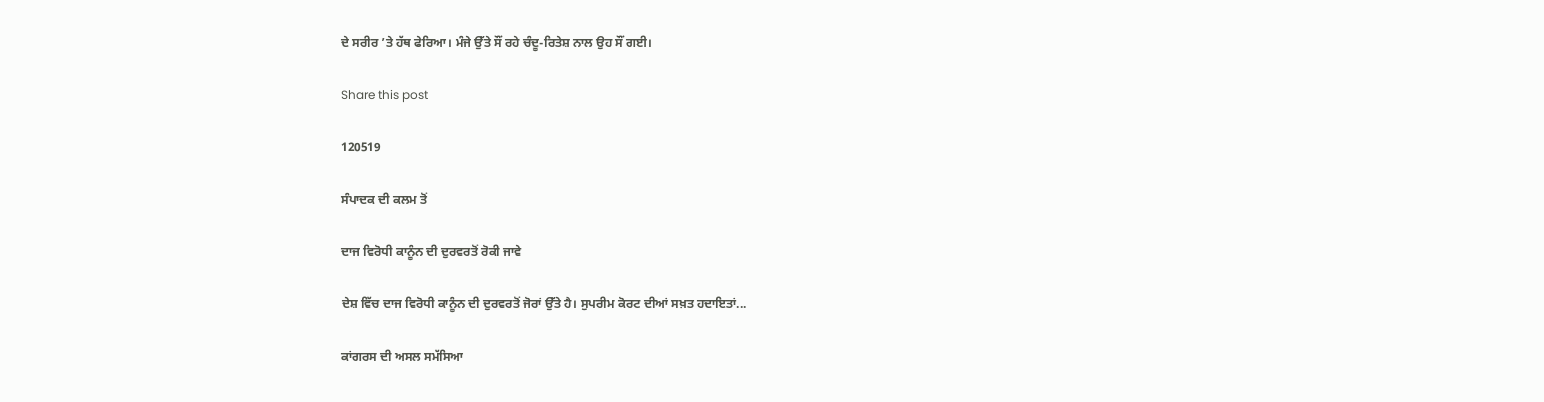ਦੇ ਸਰੀਰ ’ਤੇ ਹੱਥ ਫੇਰਿਆ। ਮੰਜੇ ਉੱਤੇ ਸੌਂ ਰਹੇ ਚੰਦੂ-ਰਿਤੇਸ਼ ਨਾਲ ਉਹ ਸੌਂ ਗਈ।

Share this post

120519

ਸੰਪਾਦਕ ਦੀ ਕਲਮ ਤੋਂ

ਦਾਜ ਵਿਰੋਧੀ ਕਾਨੂੰਨ ਦੀ ਦੁਰਵਰਤੋਂ ਰੋਕੀ ਜਾਵੇ

ਦੇਸ਼ ਵਿੱਚ ਦਾਜ ਵਿਰੋਧੀ ਕਾਨੂੰਨ ਦੀ ਦੁਰਵਰਤੋਂ ਜੋਰਾਂ ਉੱਤੇ ਹੈ। ਸੁਪਰੀਮ ਕੋਰਟ ਦੀਆਂ ਸਖ਼ਤ ਹਦਾਇਤਾਂ...

ਕਾਂਗਰਸ ਦੀ ਅਸਲ ਸਮੱਸਿਆ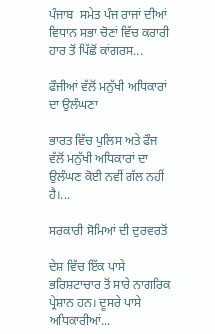ਪੰਜਾਬ  ਸਮੇਤ ਪੰਜ ਰਾਜਾਂ ਦੀਆਂ ਵਿਧਾਨ ਸਭਾ ਚੋਣਾਂ ਵਿੱਚ ਕਰਾਰੀ ਹਾਰ ਤੋਂ ਪਿੱਛੋਂ ਕਾਂਗਰਸ...

ਫੌਜੀਆਂ ਵੱਲੋਂ ਮਨੁੱਖੀ ਅਧਿਕਾਰਾਂ ਦਾ ਉਲੰਘਣਾ

ਭਾਰਤ ਵਿੱਚ ਪੁਲਿਸ ਅਤੇ ਫੌਜ ਵੱਲੋਂ ਮਨੁੱਖੀ ਅਧਿਕਾਰਾਂ ਦਾ ਉਲੰਘਣ ਕੋਈ ਨਵੀਂ ਗੱਲ ਨਹੀਂ ਹੈ।...

ਸਰਕਾਰੀ ਸੋਮਿਆਂ ਦੀ ਦੁਰਵਰਤੋਂ

ਦੇਸ਼ ਵਿੱਚ ਇੱਕ ਪਾਸੇ ਭਰਿਸ਼ਟਾਚਾਰ ਤੋਂ ਸਾਰੇ ਨਾਗਰਿਕ ਪ੍ਰੇਸ਼ਾਨ ਹਨ। ਦੂਸਰੇ ਪਾਸੇ ਅਧਿਕਾਰੀਆਂ...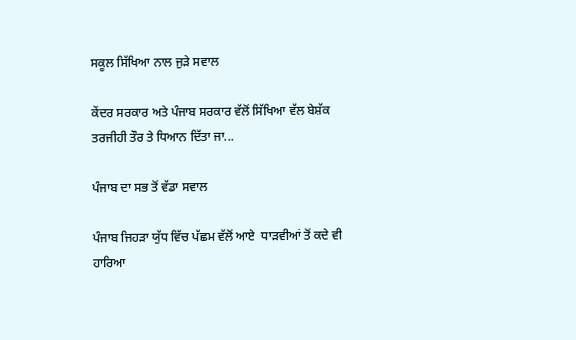ਸਕੂਲ ਸਿੱਖਿਆ ਨਾਲ ਜੁੜੇ ਸਵਾਲ

ਕੇਂਦਰ ਸਰਕਾਰ ਅਤੇ ਪੰਜਾਬ ਸਰਕਾਰ ਵੱਲੋਂ ਸਿੱਖਿਆ ਵੱਲ ਬੇਸ਼ੱਕ ਤਰਜੀਹੀ ਤੌਰ ਤੇ ਧਿਆਨ ਦਿੱਤਾ ਜਾ...

ਪੰਜਾਬ ਦਾ ਸਭ ਤੋਂ ਵੱਡਾ ਸਵਾਲ

ਪੰਜਾਬ ਜਿਹੜਾ ਯੁੱਧ ਵਿੱਚ ਪੱਛਮ ਵੱਲੋਂ ਆਏ  ਧਾੜਵੀਆਂ ਤੋਂ ਕਦੇ ਵੀ ਹਾਰਿਆ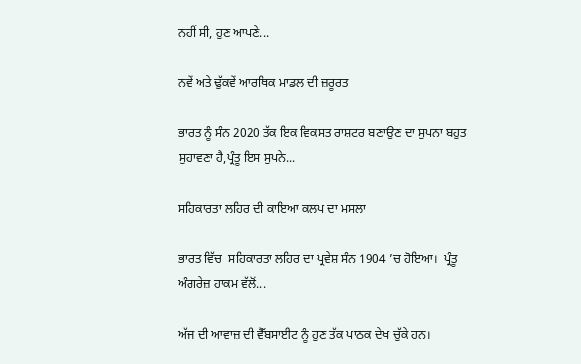ਨਹੀਂ ਸੀ, ਹੁਣ ਆਪਣੇ...

ਨਵੇਂ ਅਤੇ ਢੁੱਕਵੇਂ ਆਰਥਿਕ ਮਾਡਲ ਦੀ ਜ਼ਰੂਰਤ

ਭਾਰਤ ਨੂੰ ਸੰਨ 2020 ਤੱਕ ਇਕ ਵਿਕਸਤ ਰਾਸ਼ਟਰ ਬਣਾਉਣ ਦਾ ਸੁਪਨਾ ਬਹੁਤ ਸੁਹਾਵਣਾ ਹੈ,ਪ੍ਰੰਤੂ ਇਸ ਸੁਪਨੇ...

ਸਹਿਕਾਰਤਾ ਲਹਿਰ ਦੀ ਕਾਇਆ ਕਲਪ ਦਾ ਮਸਲਾ

ਭਾਰਤ ਵਿੱਚ  ਸਹਿਕਾਰਤਾ ਲਹਿਰ ਦਾ ਪ੍ਰਵੇਸ਼ ਸੰਨ 1904 ’ਚ ਹੋਇਆ।  ਪ੍ਰੰਤੂ ਅੰਗਰੇਜ਼ ਹਾਕਮ ਵੱਲੋਂ...

ਅੱਜ ਦੀ ਆਵਾਜ਼ ਦੀ ਵੈੱਬਸਾਈਟ ਨੂੰ ਹੁਣ ਤੱਕ ਪਾਠਕ ਦੇਖ ਚੁੱਕੇ ਹਨ।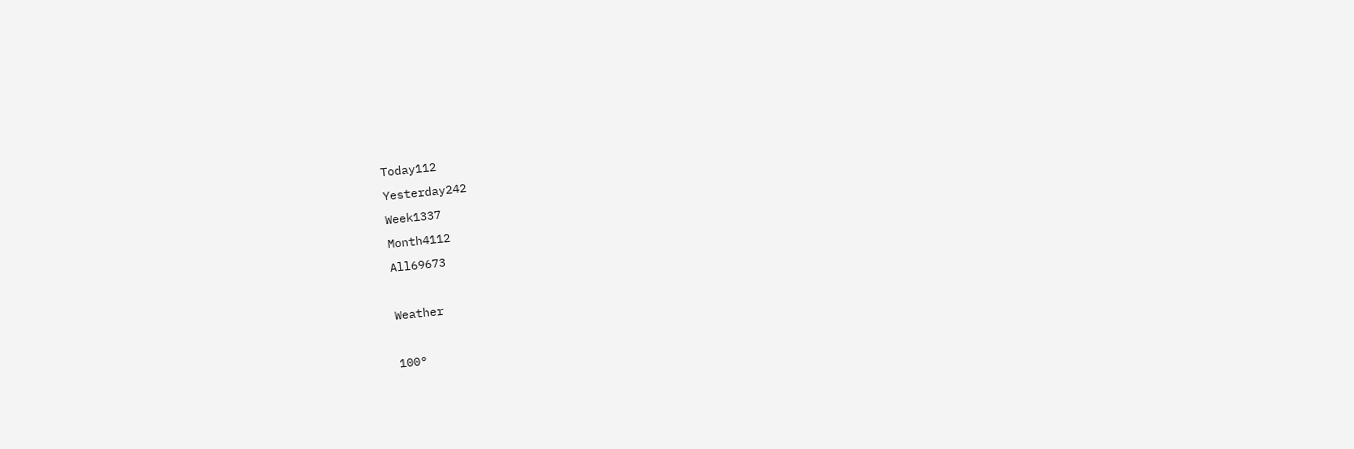Today112
Yesterday242
Week1337
Month4112
All69673

Weather

100°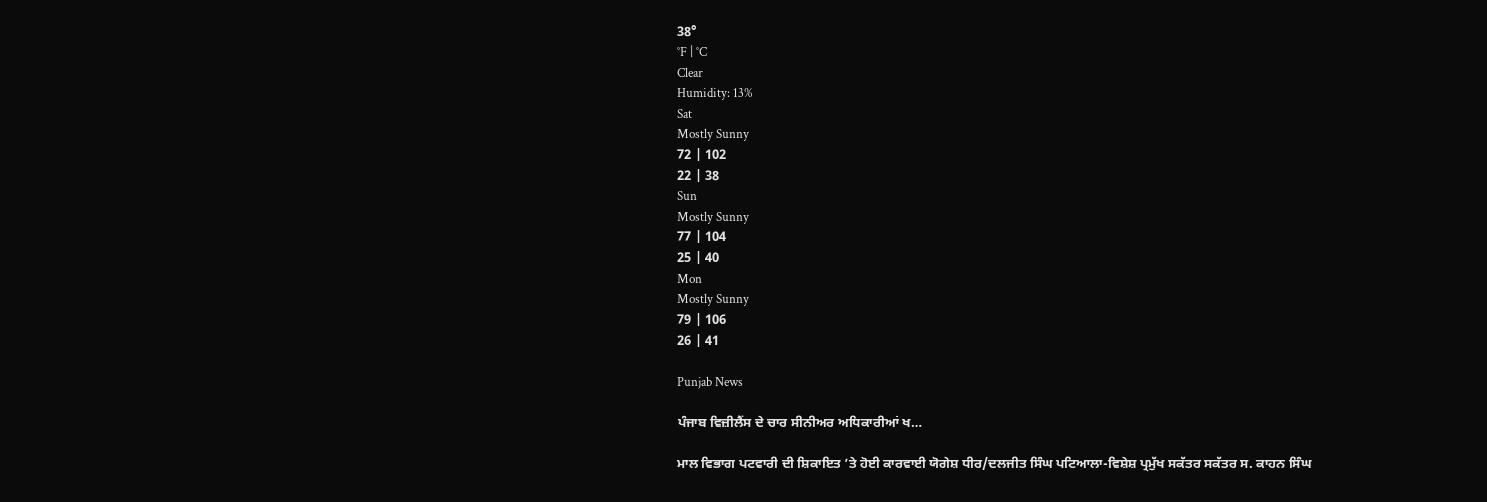38°
°F | °C
Clear
Humidity: 13%
Sat
Mostly Sunny
72 | 102
22 | 38
Sun
Mostly Sunny
77 | 104
25 | 40
Mon
Mostly Sunny
79 | 106
26 | 41

Punjab News

ਪੰਜਾਬ ਵਿਜ਼ੀਲੈਂਸ ਦੇ ਚਾਰ ਸੀਨੀਅਰ ਅਧਿਕਾਰੀਆਂ ਖ…

ਮਾਲ ਵਿਭਾਗ ਪਟਵਾਰੀ ਦੀ ਸ਼ਿਕਾਇਤ ’ਤੇ ਹੋਈ ਕਾਰਵਾਈ ਯੋਗੇਸ਼ ਧੀਰ/ਦਲਜੀਤ ਸਿੰਘ ਪਟਿਆਲਾ-ਵਿਸ਼ੇਸ਼ ਪ੍ਰਮੁੱਖ ਸਕੱਤਰ ਸਕੱਤਰ ਸ. ਕਾਹਨ ਸਿੰਘ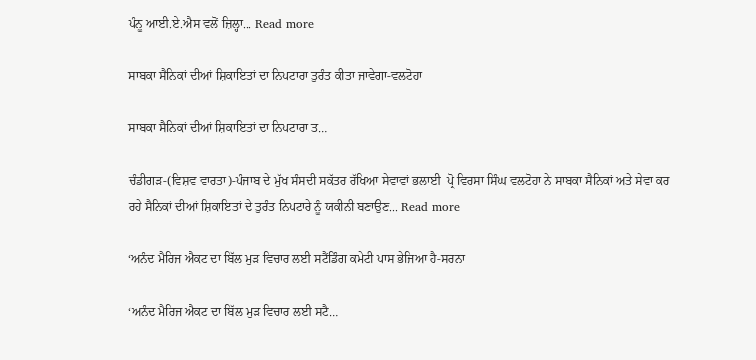ਪੰਨੂ ਆਈ.ਏ.ਐਸ ਵਲੋਂ ਜ਼ਿਲ੍ਹਾ... Read more

ਸਾਬਕਾ ਸੈਨਿਕਾਂ ਦੀਆਂ ਸ਼ਿਕਾਇਤਾਂ ਦਾ ਨਿਪਟਾਰਾ ਤੁਰੰਤ ਕੀਤਾ ਜਾਵੇਗਾ-ਵਲਟੋਹਾ

ਸਾਬਕਾ ਸੈਨਿਕਾਂ ਦੀਆਂ ਸ਼ਿਕਾਇਤਾਂ ਦਾ ਨਿਪਟਾਰਾ ਤ…

ਚੰਡੀਗੜ-(ਵਿਸ਼ਵ ਵਾਰਤਾ)-ਪੰਜਾਬ ਦੇ ਮੁੱਖ ਸੰਸਦੀ ਸਕੱਤਰ ਰੱਖਿਆ ਸੇਵਾਵਾਂ ਭਲਾਈ  ਪ੍ਰੋ ਵਿਰਸਾ ਸਿੰਘ ਵਲਟੋਹਾ ਨੇ ਸਾਬਕਾ ਸੈਨਿਕਾਂ ਅਤੇ ਸੇਵਾ ਕਰ ਰਹੇ ਸੈਨਿਕਾਂ ਦੀਆਂ ਸ਼ਿਕਾਇਤਾਂ ਦੇ ਤੁਰੰਤ ਨਿਪਟਾਰੇ ਨੂੰ ਯਕੀਨੀ ਬਣਾਉਣ... Read more

‘ਅਨੰਦ ਮੈਰਿਜ ਐਕਟ ਦਾ ਬਿੱਲ ਮੁੜ ਵਿਚਾਰ ਲਈ ਸਟੈਂਡਿੰਗ ਕਮੇਟੀ ਪਾਸ ਭੇਜਿਆ ਹੈ-ਸਰਨਾ

‘ਅਨੰਦ ਮੈਰਿਜ ਐਕਟ ਦਾ ਬਿੱਲ ਮੁੜ ਵਿਚਾਰ ਲਈ ਸਟੈ…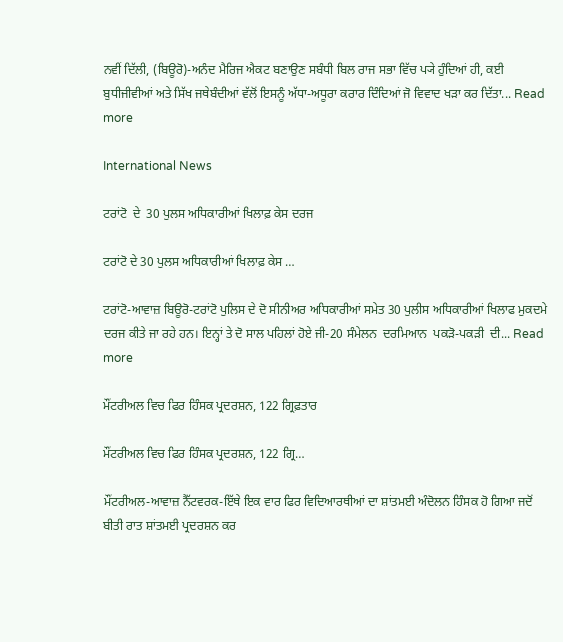ਨਵੀਂ ਦਿੱਲੀ, (ਬਿਊਰੋ)-ਅਨੰਦ ਮੈਰਿਜ ਐਕਟ ਬਣਾਉਣ ਸਬੰਧੀ ਬਿਲ ਰਾਜ ਸਭਾ ਵਿੱਚ ਪ੍ਯੇ ਹੁੰਦਿਆਂ ਹੀ, ਕਈ ਬੁਧੀਜੀਵੀਆਂ ਅਤੇ ਸਿੱਖ ਜਥੇਬੰਦੀਆਂ ਵੱਲੋਂ ਇਸਨੂੰ ਅੱਧਾ-ਅਧੂਰਾ ਕਰਾਰ ਦਿੰਦਿਆਂ ਜੋ ਵਿਵਾਦ ਖੜਾ ਕਰ ਦਿੱਤਾ... Read more

International News

ਟਰਾਂਟੋ  ਦੇ  30 ਪੁਲਸ ਅਧਿਕਾਰੀਆਂ ਖਿਲਾਫ਼ ਕੇਸ ਦਰਜ

ਟਰਾਂਟੋ ਦੇ 30 ਪੁਲਸ ਅਧਿਕਾਰੀਆਂ ਖਿਲਾਫ਼ ਕੇਸ …

ਟਰਾਂਟੋ-ਆਵਾਜ਼ ਬਿਊਰੋ-ਟਰਾਂਟੋ ਪੁਲਿਸ ਦੇ ਦੋ ਸੀਨੀਅਰ ਅਧਿਕਾਰੀਆਂ ਸਮੇਤ 30 ਪੁਲੀਸ ਅਧਿਕਾਰੀਆਂ ਖਿਲਾਫ ਮੁਕਦਮੇ ਦਰਜ ਕੀਤੇ ਜਾ ਰਹੇ ਹਨ। ਇਨ੍ਹਾਂ ਤੇ ਦੋ ਸਾਲ ਪਹਿਲਾਂ ਹੋਏ ਜੀ-20 ਸੰਮੇਲਨ  ਦਰਮਿਆਨ  ਪਕੜੋ-ਪਕੜੀ  ਦੀ... Read more

ਮੌਂਟਰੀਅਲ ਵਿਚ ਫਿਰ ਹਿੰਸਕ ਪ੍ਰਦਰਸ਼ਨ, 122 ਗ੍ਰਿਫ਼ਤਾਰ

ਮੌਂਟਰੀਅਲ ਵਿਚ ਫਿਰ ਹਿੰਸਕ ਪ੍ਰਦਰਸ਼ਨ, 122 ਗ੍ਰਿ…

ਮੌਂਟਰੀਅਲ-ਆਵਾਜ਼ ਨੈੱਟਵਰਕ-ਇੱਥੇ ਇਕ ਵਾਰ ਫਿਰ ਵਿਦਿਆਰਥੀਆਂ ਦਾ ਸ਼ਾਂਤਮਈ ਅੰਦੋਲਨ ਹਿੰਸਕ ਹੋ ਗਿਆ ਜਦੋਂ ਬੀਤੀ ਰਾਤ ਸ਼ਾਂਤਮਈ ਪ੍ਰਦਰਸ਼ਨ ਕਰ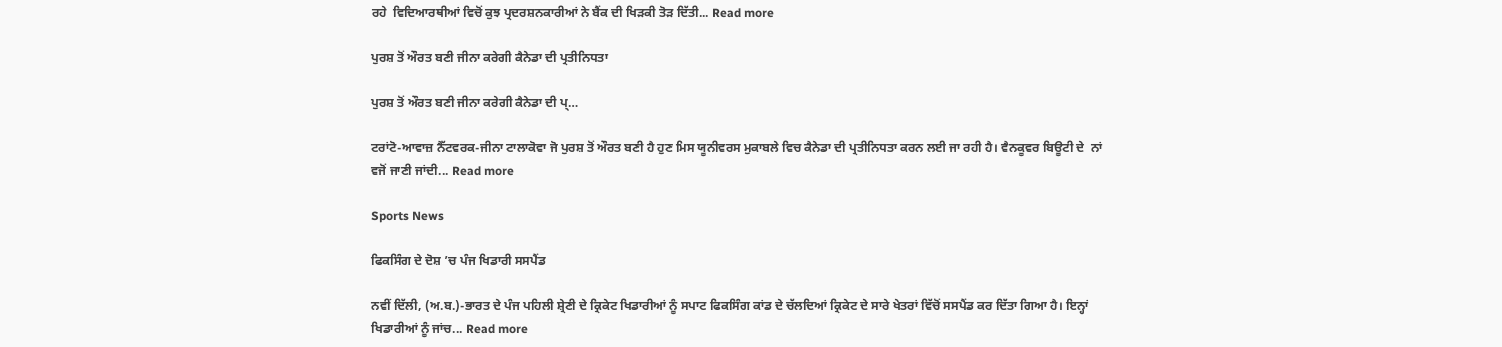ਰਹੇ  ਵਿਦਿਆਰਥੀਆਂ ਵਿਚੋਂ ਕੁਝ ਪ੍ਰਦਰਸ਼ਨਕਾਰੀਆਂ ਨੇ ਬੈਂਕ ਦੀ ਖਿੜਕੀ ਤੋੜ ਦਿੱਤੀ... Read more

ਪੁਰਸ਼ ਤੋਂ ਔਰਤ ਬਣੀ ਜੀਨਾ ਕਰੇਗੀ ਕੈਨੇਡਾ ਦੀ ਪ੍ਰਤੀਨਿਧਤਾ

ਪੁਰਸ਼ ਤੋਂ ਔਰਤ ਬਣੀ ਜੀਨਾ ਕਰੇਗੀ ਕੈਨੇਡਾ ਦੀ ਪ੍…

ਟਰਾਂਟੋ-ਆਵਾਜ਼ ਨੈੱਟਵਰਕ-ਜੀਨਾ ਟਾਲਾਕੋਵਾ ਜੋ ਪੁਰਸ਼ ਤੋਂ ਔਰਤ ਬਣੀ ਹੈ ਹੁਣ ਮਿਸ ਯੂਨੀਵਰਸ ਮੁਕਾਬਲੇ ਵਿਚ ਕੈਨੇਡਾ ਦੀ ਪ੍ਰਤੀਨਿਧਤਾ ਕਰਨ ਲਈ ਜਾ ਰਹੀ ਹੈ। ਵੈਨਕੂਵਰ ਬਿਊਟੀ ਦੇ  ਨਾਂ ਵਜੋਂ ਜਾਣੀ ਜਾਂਦੀ... Read more

Sports News

ਫਿਕਸਿੰਗ ਦੇ ਦੋਸ਼ ’ਚ ਪੰਜ ਖਿਡਾਰੀ ਸਸਪੈਂਡ

ਨਵੀਂ ਦਿੱਲੀ, (ਅ.ਬ.)-ਭਾਰਤ ਦੇ ਪੰਜ ਪਹਿਲੀ ਸ਼੍ਰੇਣੀ ਦੇ ਕ੍ਰਿਕੇਟ ਖਿਡਾਰੀਆਂ ਨੂੰ ਸਪਾਟ ਫਿਕਸਿੰਗ ਕਾਂਡ ਦੇ ਚੱਲਦਿਆਂ ਕ੍ਰਿਕੇਟ ਦੇ ਸਾਰੇ ਖੇਤਰਾਂ ਵਿੱਚੋਂ ਸਸਪੈਂਡ ਕਰ ਦਿੱਤਾ ਗਿਆ ਹੈ। ਇਨ੍ਹਾਂ ਖਿਡਾਰੀਆਂ ਨੂੰ ਜਾਂਚ... Read more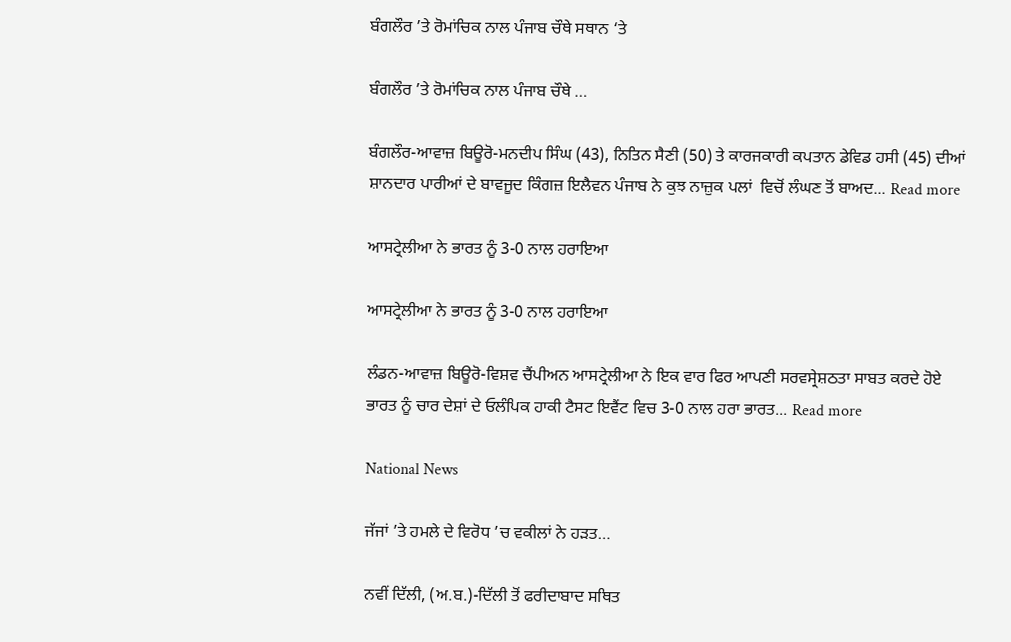ਬੰਗਲੌਰ ’ਤੇ ਰੋਮਾਂਚਿਕ ਨਾਲ ਪੰਜਾਬ ਚੌਥੇ ਸਥਾਨ ‘ਤੇ

ਬੰਗਲੌਰ ’ਤੇ ਰੋਮਾਂਚਿਕ ਨਾਲ ਪੰਜਾਬ ਚੌਥੇ …

ਬੰਗਲੌਰ-ਆਵਾਜ਼ ਬਿਊਰੋ-ਮਨਦੀਪ ਸਿੰਘ (43), ਨਿਤਿਨ ਸੈਣੀ (50) ਤੇ ਕਾਰਜਕਾਰੀ ਕਪਤਾਨ ਡੇਵਿਡ ਹਸੀ (45) ਦੀਆਂ ਸ਼ਾਨਦਾਰ ਪਾਰੀਆਂ ਦੇ ਬਾਵਜੂਦ ਕਿੰਗਜ਼ ਇਲੈਵਨ ਪੰਜਾਬ ਨੇ ਕੁਝ ਨਾਜ਼ੁਕ ਪਲਾਂ  ਵਿਚੋਂ ਲੰਘਣ ਤੋਂ ਬਾਅਦ... Read more

ਆਸਟ੍ਰੇਲੀਆ ਨੇ ਭਾਰਤ ਨੂੰ 3-0 ਨਾਲ ਹਰਾਇਆ

ਆਸਟ੍ਰੇਲੀਆ ਨੇ ਭਾਰਤ ਨੂੰ 3-0 ਨਾਲ ਹਰਾਇਆ

ਲੰਡਨ-ਆਵਾਜ਼ ਬਿਊਰੋ-ਵਿਸ਼ਵ ਚੈਂਪੀਅਨ ਆਸਟ੍ਰੇਲੀਆ ਨੇ ਇਕ ਵਾਰ ਫਿਰ ਆਪਣੀ ਸਰਵਸ੍ਰੇਸ਼ਠਤਾ ਸਾਬਤ ਕਰਦੇ ਹੋਏ ਭਾਰਤ ਨੂੰ ਚਾਰ ਦੇਸ਼ਾਂ ਦੇ ਓਲੰਪਿਕ ਹਾਕੀ ਟੈਸਟ ਇਵੈਂਟ ਵਿਚ 3-0 ਨਾਲ ਹਰਾ ਭਾਰਤ... Read more

National News

ਜੱਜਾਂ ’ਤੇ ਹਮਲੇ ਦੇ ਵਿਰੋਧ ’ਚ ਵਕੀਲਾਂ ਨੇ ਹੜਤ…

ਨਵੀਂ ਦਿੱਲੀ, (ਅ.ਬ.)-ਦਿੱਲੀ ਤੋਂ ਫਰੀਦਾਬਾਦ ਸਥਿਤ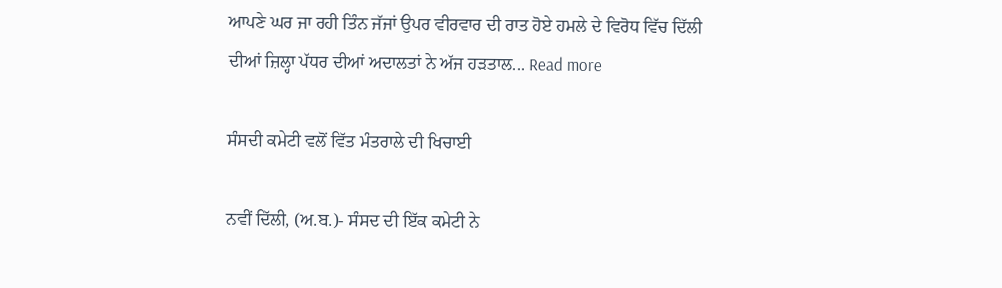ਆਪਣੇ ਘਰ ਜਾ ਰਹੀ ਤਿੰਨ ਜੱਜਾਂ ਉਪਰ ਵੀਰਵਾਰ ਦੀ ਰਾਤ ਹੋਏ ਹਮਲੇ ਦੇ ਵਿਰੋਧ ਵਿੱਚ ਦਿੱਲੀ ਦੀਆਂ ਜ਼ਿਲ੍ਹਾ ਪੱਧਰ ਦੀਆਂ ਅਦਾਲਤਾਂ ਨੇ ਅੱਜ ਹੜਤਾਲ... Read more

ਸੰਸਦੀ ਕਮੇਟੀ ਵਲੋਂ ਵਿੱਤ ਮੰਤਰਾਲੇ ਦੀ ਖਿਚਾਈ

ਨਵੀਂ ਦਿੱਲੀ, (ਅ.ਬ.)- ਸੰਸਦ ਦੀ ਇੱਕ ਕਮੇਟੀ ਨੇ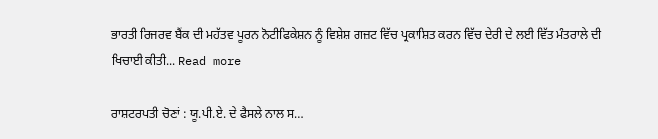ਭਾਰਤੀ ਰਿਜਰਵ ਬੈਂਕ ਦੀ ਮਹੱਤਵ ਪੂਰਨ ਨੋਟੀਫਿਕੇਸ਼ਨ ਨੂੰ ਵਿਸ਼ੇਸ਼ ਗਜ਼ਟ ਵਿੱਚ ਪ੍ਰਕਾਸ਼ਿਤ ਕਰਨ ਵਿੱਚ ਦੇਰੀ ਦੇ ਲਈ ਵਿੱਤ ਮੰਤਰਾਲੇ ਦੀ ਖਿਚਾਈ ਕੀਤੀ... Read more

ਰਾਸ਼ਟਰਪਤੀ ਚੋਣਾਂ : ਯੂ.ਪੀ.ਏ. ਦੇ ਫੈਸਲੇ ਨਾਲ ਸ…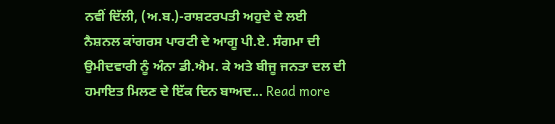ਨਵੀਂ ਦਿੱਲੀ, (ਅ.ਬ.)-ਰਾਸ਼ਟਰਪਤੀ ਅਹੁਦੇ ਦੇ ਲਈ ਨੈਸ਼ਨਲ ਕਾਂਗਰਸ ਪਾਰਟੀ ਦੇ ਆਗੂ ਪੀ.ਏ. ਸੰਗਮਾ ਦੀ ਉਮੀਦਵਾਰੀ ਨੂੰ ਅੰਨਾ ਡੀ.ਐਮ. ਕੇ ਅਤੇ ਬੀਜੂ ਜਨਤਾ ਦਲ ਦੀ ਹਮਾਇਤ ਮਿਲਣ ਦੇ ਇੱਕ ਦਿਨ ਬਾਅਦ... Read more